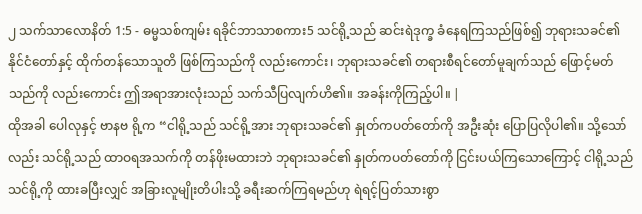၂ သက်သာလောနိတ် 1:5 - ဓမ္မသစ်ကျမ်း ရခိုင်ဘာသာစကား5 သင်ရို့သည် ဆင်းရဲဒုက္ခ ခံနေရကြသည်ဖြစ်၍ ဘုရားသခင်၏ နိုင်ငံတော်နှင့် ထိုက်တန်သောသူတိ ဖြစ်ကြသည်ကို လည်းကောင်း၊ ဘုရားသခင်၏ တရားစီရင်တော်မူချက်သည် ဖြောင့်မတ်သည်ကို လည်းကောင်း ဤအရာအားလုံးသည် သက်သီပြလျက်ဟိ၏။ အခန်းကိုကြည့်ပါ။ |
ထိုအခါ ပေါလုနှင့် ဗာနဗ ရို့က “ငါရို့သည် သင်ရို့အား ဘုရားသခင်၏ နှုတ်ကပတ်တော်ကို အဦးဆုံး ပြောပြလိုပါ၏။ သို့သော်လည်း သင်ရို့သည် ထာဝရအသက်ကို တန်ဖိုးမထားဘဲ ဘုရားသခင်၏ နှုတ်ကပတ်တော်ကို ငြင်းပယ်ကြသောကြောင့် ငါရို့သည် သင်ရို့ကို ထားခပြီးလျှင် အခြားလူမျိုးတိပါးသို့ ခရီးဆက်ကြရမည်ဟု ရဲရင့်ပြတ်သားစွာ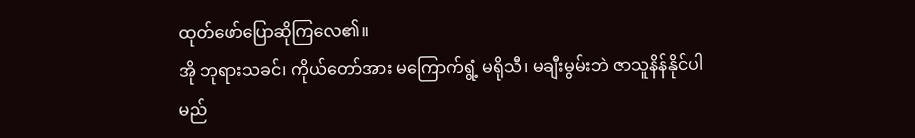ထုတ်ဖော်ပြောဆိုကြလေ၏။
အို ဘုရားသခင်၊ ကိုယ်တော်အား မကြောက်ရွံ့ မရိုသီ၊ မချီးမွမ်းဘဲ ဇာသူနိန်နိုင်ပါမည်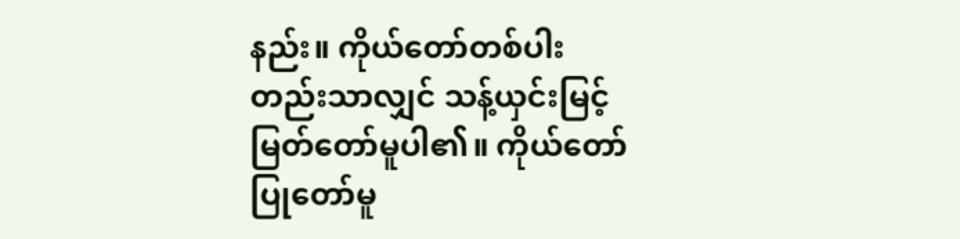နည်း။ ကိုယ်တော်တစ်ပါးတည်းသာလျှင် သန့်ယှင်းမြင့်မြတ်တော်မူပါ၏။ ကိုယ်တော်ပြုတော်မူ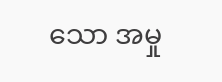သော အမှု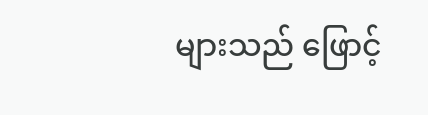များသည် ဖြောင့်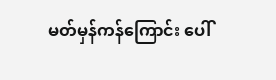မတ်မှန်ကန်ကြောင်း ပေါ်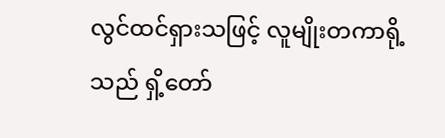လွင်ထင်ရှားသဖြင့် လူမျိုးတကာရို့သည် ရှိ့တော်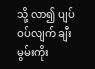သို့ လာ၍ ပျပ်ဝပ်လျက် ချီးမွမ်းကိုး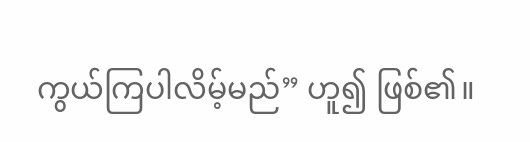ကွယ်ကြပါလိမ့်မည်” ဟူ၍ ဖြစ်၏။